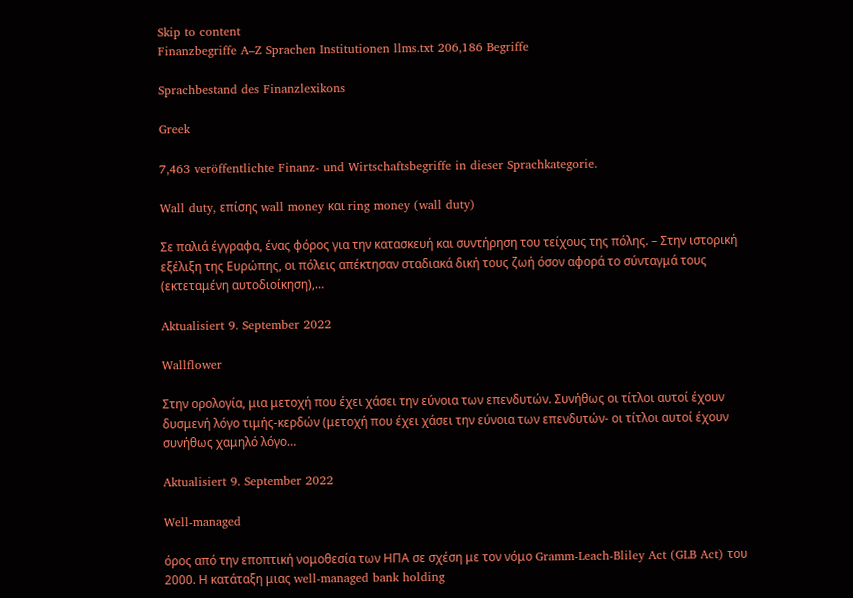Skip to content
Finanzbegriffe A–Z Sprachen Institutionen llms.txt 206,186 Begriffe

Sprachbestand des Finanzlexikons

Greek

7,463 veröffentlichte Finanz- und Wirtschaftsbegriffe in dieser Sprachkategorie.

Wall duty, επίσης wall money και ring money (wall duty)

Σε παλιά έγγραφα, ένας φόρος για την κατασκευή και συντήρηση του τείχους της πόλης. – Στην ιστορική εξέλιξη της Ευρώπης, οι πόλεις απέκτησαν σταδιακά δική τους ζωή όσον αφορά το σύνταγμά τους (εκτεταμένη αυτοδιοίκηση),…

Aktualisiert 9. September 2022

Wallflower

Στην ορολογία, μια μετοχή που έχει χάσει την εύνοια των επενδυτών. Συνήθως οι τίτλοι αυτοί έχουν δυσμενή λόγο τιμής-κερδών (μετοχή που έχει χάσει την εύνοια των επενδυτών- οι τίτλοι αυτοί έχουν συνήθως χαμηλό λόγο…

Aktualisiert 9. September 2022

Well-managed

όρος από την εποπτική νομοθεσία των ΗΠΑ σε σχέση με τον νόμο Gramm-Leach-Bliley Act (GLB Act) του 2000. Η κατάταξη μιας well-managed bank holding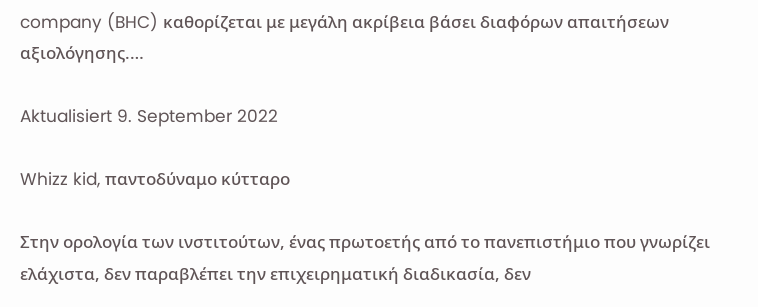company (BHC) καθορίζεται με μεγάλη ακρίβεια βάσει διαφόρων απαιτήσεων αξιολόγησης.…

Aktualisiert 9. September 2022

Whizz kid, παντοδύναμο κύτταρο

Στην ορολογία των ινστιτούτων, ένας πρωτοετής από το πανεπιστήμιο που γνωρίζει ελάχιστα, δεν παραβλέπει την επιχειρηματική διαδικασία, δεν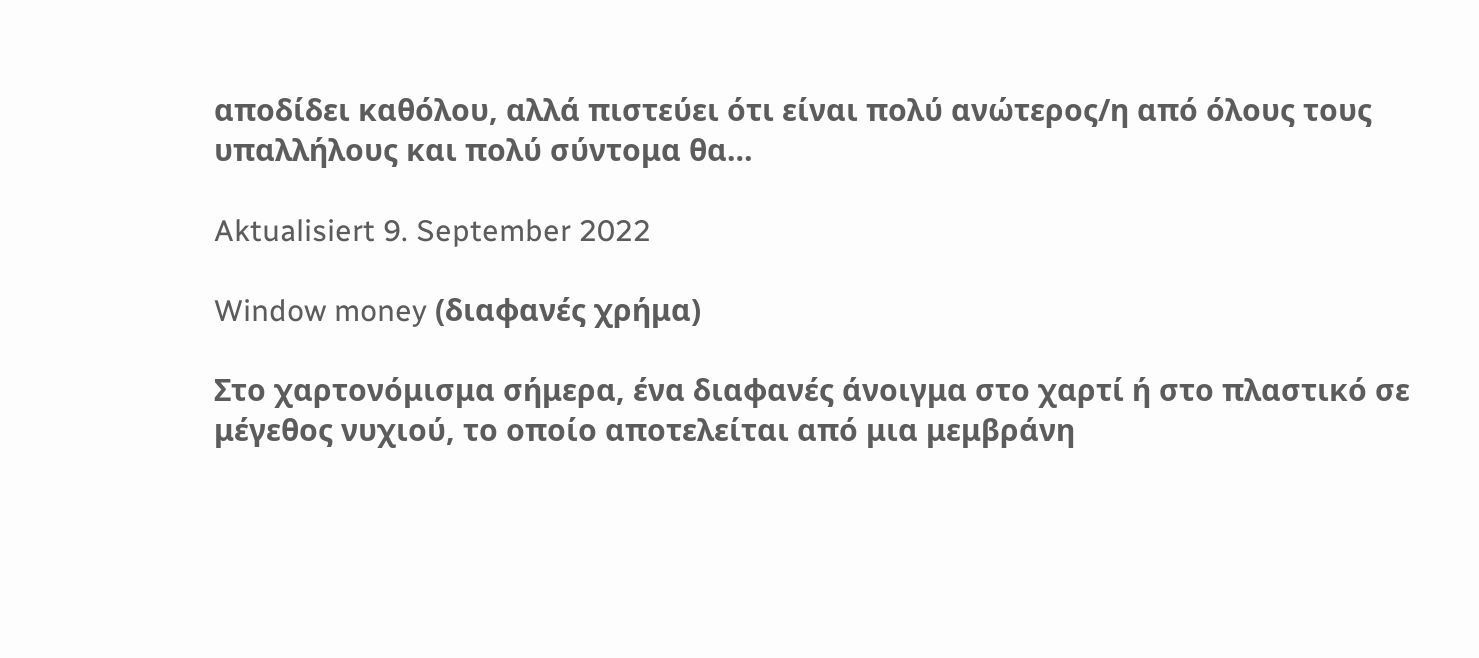αποδίδει καθόλου, αλλά πιστεύει ότι είναι πολύ ανώτερος/η από όλους τους υπαλλήλους και πολύ σύντομα θα…

Aktualisiert 9. September 2022

Window money (διαφανές χρήμα)

Στο χαρτονόμισμα σήμερα, ένα διαφανές άνοιγμα στο χαρτί ή στο πλαστικό σε μέγεθος νυχιού, το οποίο αποτελείται από μια μεμβράνη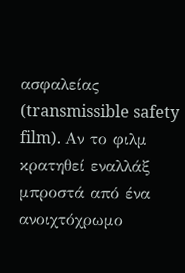ασφαλείας (transmissible safety film). Αν το φιλμ κρατηθεί εναλλάξ μπροστά από ένα ανοιχτόχρωμο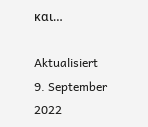και…

Aktualisiert 9. September 2022